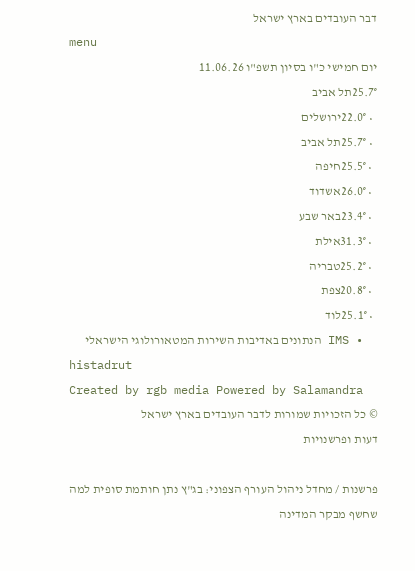דבר העובדים בארץ ישראל
menu
יום חמישי כ"ו בסיון תשפ"ו 11.06.26
25.7°תל אביב
  • 22.0°ירושלים
  • 25.7°תל אביב
  • 25.5°חיפה
  • 26.0°אשדוד
  • 23.4°באר שבע
  • 31.3°אילת
  • 25.2°טבריה
  • 20.8°צפת
  • 25.1°לוד
  • IMS הנתונים באדיבות השירות המטאורולוגי הישראלי
histadrut
Created by rgb media Powered by Salamandra
© כל הזכויות שמורות לדבר העובדים בארץ ישראל
דעות ופרשנויות

פרשנות / מחדל ניהול העורף הצפוני: בג"ץ נתן חותמת סופית למה שחשף מבקר המדינה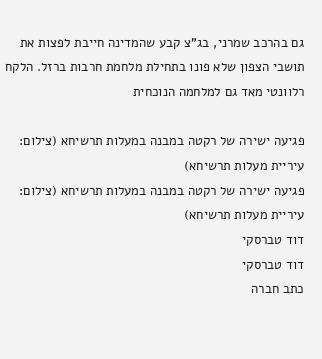גם בהרכב שמרני, בג"צ קבע שהמדינה חייבת לפצות את תושבי הצפון שלא פונו בתחילת מלחמת חרבות ברזל. הלקח רלוונטי מאד גם למלחמה הנוכחית

פגיעה ישירה של רקטה במבנה במעלות תרשיחא (צילום: עיריית מעלות תרשיחא)
פגיעה ישירה של רקטה במבנה במעלות תרשיחא (צילום: עיריית מעלות תרשיחא)
דוד טברסקי
דוד טברסקי
כתב חברה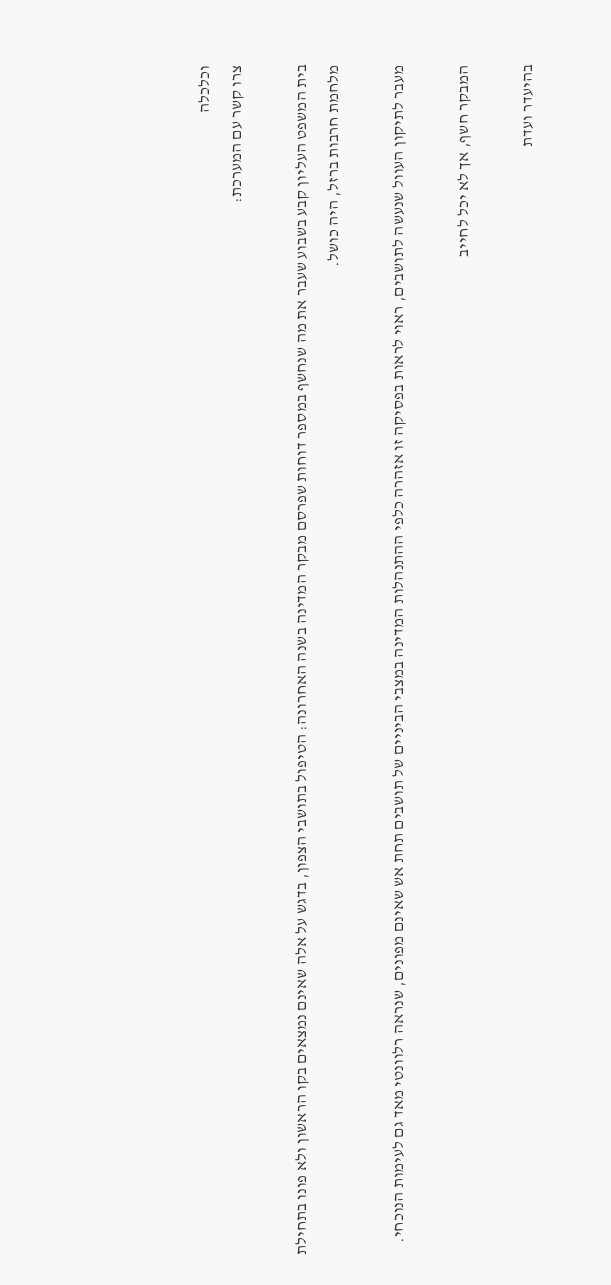וכלכלה
צרו קשר עם המערכת:

בית המשפט העליון קבע בשבוע שעבר את מה שנחשף במספר דוחות שפרסם מבקר המדינה בשנה האחרונה: הטיפול בתושבי הצפון, בדגש על אלה שאינם נמצאים בקו הראשון ולא פונו בתחילת מלחמת חרבות ברזל, היה כושל.

מעבר לתיקון העוול שנעשה לתושבים, ראוי לראות בפסיקה זו אזהרה כלפי ההתנהלות המדינה במצבי הביניים של תושבים תחת אש שאינם מפונים, שנראה רלוונטי מאד גם לעימות הנוכחי.

המבקר חשף, אך לא יכל לחייב

בהיעדר ועדת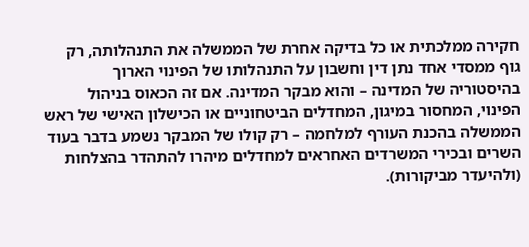חקירה ממלכתית או כל בדיקה אחרת של הממשלה את התנהלותה, רק גוף ממסדי אחד נתן דין וחשבון על התנהלותו של הפינוי הארוך בהיסטוריה של המדינה – והוא מבקר המדינה. אם זה הכאוס בניהול הפינוי, המחסור במיגון, המחדלים הביטחוניים או הכישלון האישי של ראש הממשלה בהכנת העורף למלחמה – רק קולו של המבקר נשמע בדבר בעוד השרים ובכירי המשרדים האחראים למחדלים מיהרו להתהדר בהצלחות (ולהיעדר מביקורות).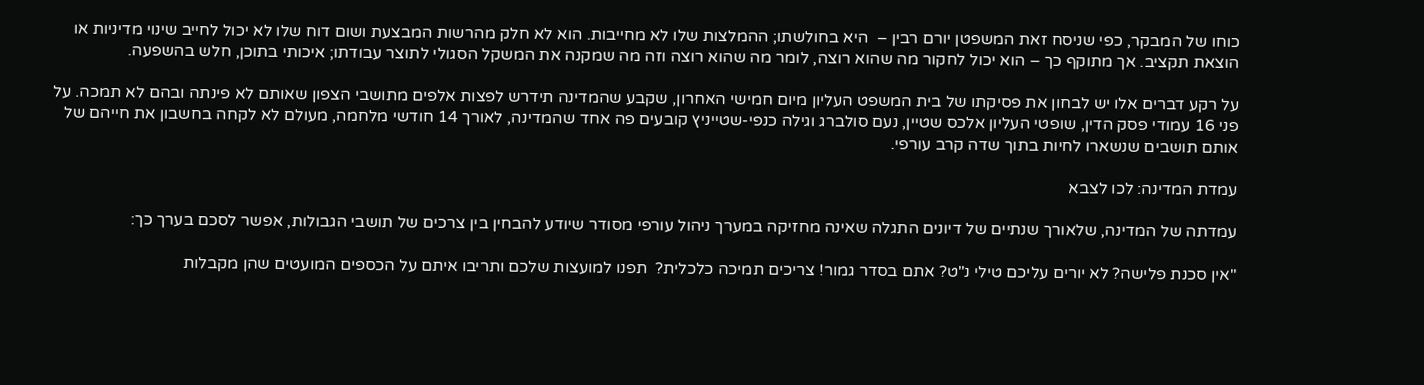כוחו של המבקר, כפי שניסח זאת המשפטן יורם רבין –  היא בחולשתו; ההמלצות שלו לא מחייבות. הוא לא חלק מהרשות המבצעת ושום דוח שלו לא יכול לחייב שינוי מדיניות או הוצאת תקציב. אך מתוקף כך – הוא יכול לחקור מה שהוא רוצה, לומר מה שהוא רוצה וזה מה שמקנה את המשקל הסגולי לתוצר עבודתו; איכותי בתוכן, חלש בהשפעה.

על רקע דברים אלו יש לבחון את פסיקתו של בית המשפט העליון מיום חמישי האחרון, שקבע שהמדינה תידרש לפצות אלפים מתושבי הצפון שאותם לא פינתה ובהם לא תמכה. על פני 16 עמודי פסק הדין, שופטי העליון אלכס שטיין, נעם סולברג וגילה כנפי-שטייניץ קובעים פה אחד שהמדינה, לאורך 14 חודשי מלחמה, מעולם לא לקחה בחשבון את חייהם של אותם תושבים שנשארו לחיות בתוך שדה קרב עורפי.

עמדת המדינה: לכו לצבא

עמדתה של המדינה, שלאורך שנתיים של דיונים התגלה שאינה מחזיקה במערך ניהול עורפי מסודר שיודע להבחין בין צרכים של תושבי הגבולות, אפשר לסכם בערך כך:

"אין סכנת פלישה? לא יורים עליכם טילי נ"ט? אתם בסדר גמור! צריכים תמיכה כלכלית?  תפנו למועצות שלכם ותריבו איתם על הכספים המועטים שהן מקבלות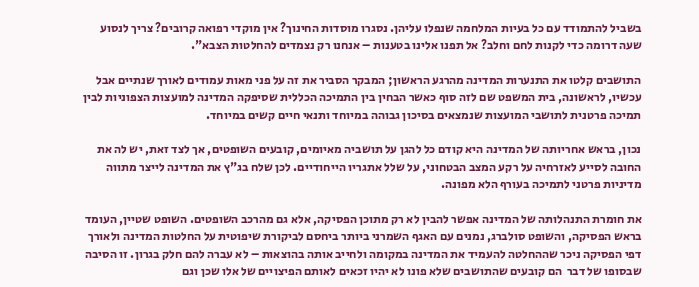בשביל להתמודד עם כל בעיות המלחמה שנפלו עליהן. נסגרו מוסדות החינוך? אין מוקדי רפואה קרובים? צריך לנסוע שעה דרומה כדי לקנות לחם וחלב? אל תפנו אלינו בטענות – אנחנו רק נצמדים להחלטות הצבא".

התושבים קלטו את התנערות המדינה מהרגע הראשון; המבקר הסביר את זה על פני מאות עמודים לאורך שנתיים אבל עכשיו, לראשונה, בית המשפט שם לזה סוף כאשר הבחין בין התמיכה הכללית שסיפקה המדינה למועצות הצפוניות לבין תמיכה פרטנית לתושבי המועצות שנמצאים בסיכון גבוהה במיוחד ותנאי חיים קשים במיוחד.

נכון, בראש אחריותה של המדינה היא קודם כל להגן על תושביה מאיומים, קובעים השופטים, אך לצד זאת, יש לה את החובה לסייע לאזרחיה על רקע המצב הבטחוני, על שלל אתגריו הייחודיים. לכן שלח בג"ץ את המדינה לייצר מתווה מדיניות פרטני לתמיכה בעורף הלא מפונה.

את חומרת התנהלותה של המדינה אפשר להבין לא רק מתוכן הפסיקה, אלא גם מהרכב השופטים. השופט שטיין, העומד בראש הפסיקה, והשופט סולברג, נמנים עם האגף השמרני ביותר ביחסם לביקורת שיפוטית על החלטות המדינה ולאורך דפי הפסיקה ניכר שההחלטה להעמיד את המדינה במקומה ולחייב אותה בהוצאות – לא עברה להם חלק בגרון. זו הסיבה שבסופו של דבר  הם קובעים שהתושבים שלא פונו לא יהיו זכאים לאותם הפיצויים של אלו שכן וגם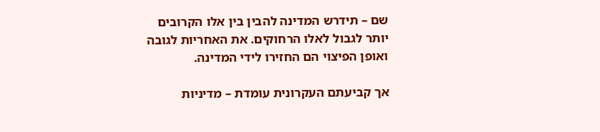שם – תידרש המדינה להבין בין אלו הקרובים יותר לגבול לאלו הרחוקים. את האחריות לגובה ואופן הפיצוי הם החזירו לידי המדינה.

אך קביעתם העקרונית עומדת – מדיניות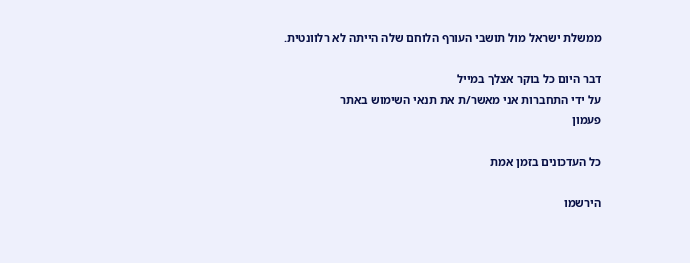ממשלת ישראל מול תושבי העורף הלוחם שלה הייתה לא רלוונטית.

דבר היום כל בוקר אצלך במייל
על ידי התחברות אני מאשר/ת את תנאי השימוש באתר
פעמון

כל העדכונים בזמן אמת

הירשמו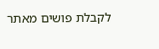לקבלת פושים מאתר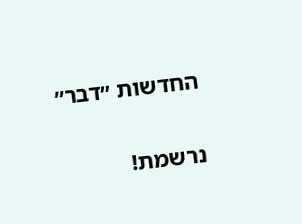החדשות ״דבר״

נרשמת!